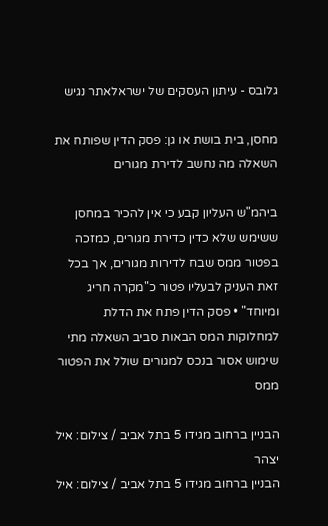גלובס - עיתון העסקים של ישראלאתר נגיש

מחסן, בית בושת או גן: פסק הדין שפותח את השאלה מה נחשב לדירת מגורים

ביהמ"ש העליון קבע כי אין להכיר במחסן ששימש שלא כדין כדירת מגורים, כמזכה בפטור ממס שבח לדירות מגורים, אך בכל זאת העניק לבעליו פטור כ"מקרה חריג ומיוחד" • פסק הדין פתח את הדלת למחלוקות המס הבאות סביב השאלה מתי שימוש אסור בנכס למגורים שולל את הפטור ממס

הבניין ברחוב מגידו 5 בתל אביב / צילום: איל יצהר
הבניין ברחוב מגידו 5 בתל אביב / צילום: איל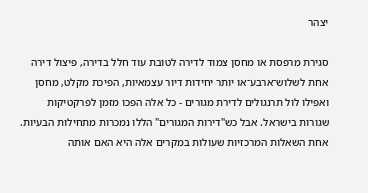יצהר

סגירת מרפסת או מחסן צמוד לדירה לטובת עוד חלל בדירה, פיצול דירה אחת לשלוש־ארבע־או יותר יחידות דיור עצמאיות, הפיכת מקלט, מחסן ואפילו לול תרנגולים לדירת מגורים - כל אלה הפכו מזמן לפרקטיקות שגורות בישראל. אבל כש"דירות המגורים" הללו נמכרות מתחילות הבעיות. אחת השאלות המרכזיות שעולות במקרים אלה היא האם אותה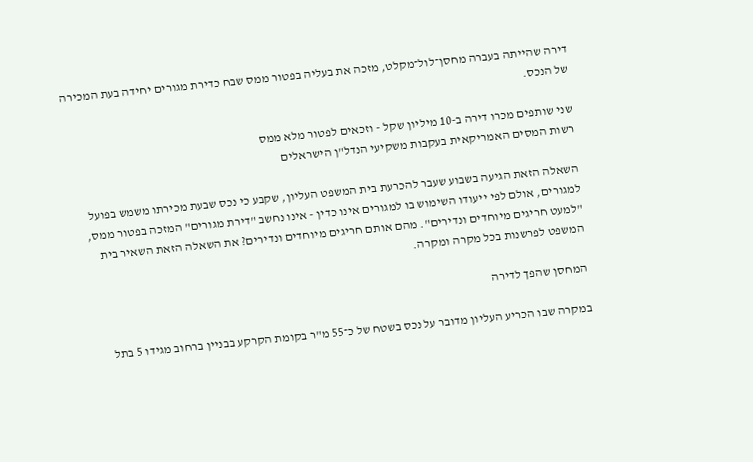דירה שהייתה בעברה מחסן־לול־מקלט, מזכה את בעליה בפטור ממס שבח כדירת מגורים יחידה בעת המכירה של הנכס.

שני שותפים מכרו דירה ב-10 מיליון שקל - וזכאים לפטור מלא ממס
רשות המסים האמריקאית בעקבות משקיעי הנדל"ן הישראלים

השאלה הזאת הגיעה בשבוע שעבר להכרעת בית המשפט העליון, שקבע כי נכס שבעת מכירתו משמש בפועל למגורים, אולם לפי ייעודו השימוש בו למגורים אינו כדין - אינו נחשב "דירת מגורים" המזכה בפטור ממס, "למעט חריגים מיוחדים ונדירים". מהם אותם חריגים מיוחדים ונדירים? את השאלה הזאת השאיר בית המשפט לפרשנות בכל מקרה ומקרה.

המחסן שהפך לדירה

במקרה שבו הכריע העליון מדובר על נכס בשטח של כ־55 מ"ר בקומת הקרקע בבניין ברחוב מגידו 5 בתל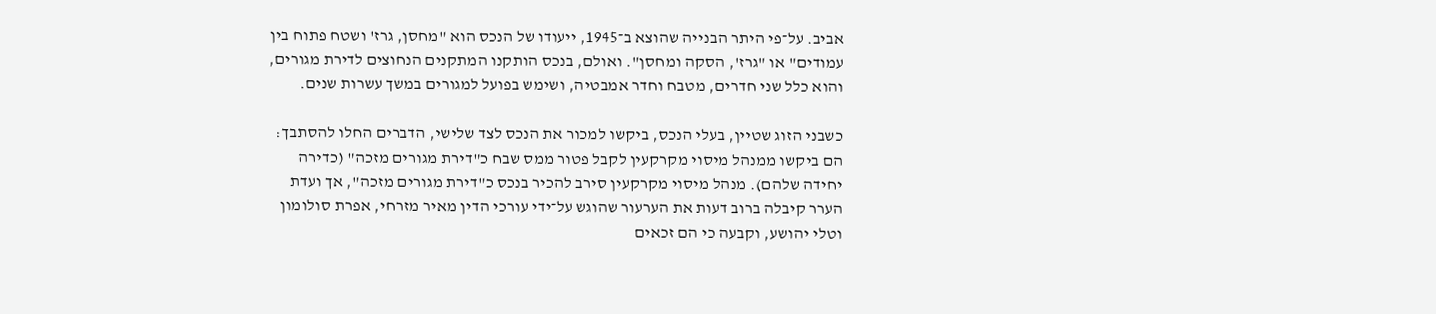אביב. על־פי היתר הבנייה שהוצא ב־1945, ייעודו של הנכס הוא "מחסן, גרז' ושטח פתוח בין עמודים" או "גרז', הסקה ומחסן". ואולם, בנכס הותקנו המתקנים הנחוצים לדירת מגורים, והוא כלל שני חדרים, מטבח וחדר אמבטיה, ושימש בפועל למגורים במשך עשרות שנים.

כשבני הזוג שטיין, בעלי הנכס, ביקשו למכור את הנכס לצד שלישי, הדברים החלו להסתבך: הם ביקשו ממנהל מיסוי מקרקעין לקבל פטור ממס שבח כ"דירת מגורים מזכה" (כדירה יחידה שלהם). מנהל מיסוי מקרקעין סירב להכיר בנכס כ"דירת מגורים מזכה", אך ועדת הערר קיבלה ברוב דעות את הערעור שהוגש על־ידי עורכי הדין מאיר מזרחי, אפרת סולומון וטלי יהושע, וקבעה כי הם זכאים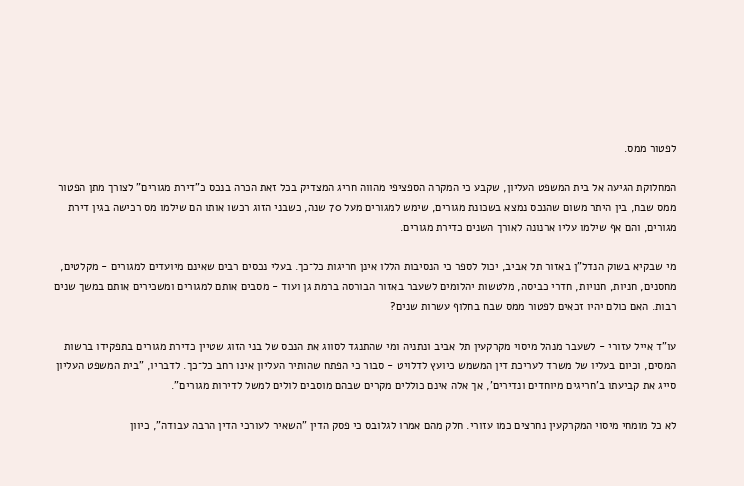לפטור ממס.

המחלוקת הגיעה אל בית המשפט העליון, שקבע כי המקרה הספציפי מהווה חריג המצדיק בכל זאת הכרה בנכס כ"דירת מגורים" לצורך מתן הפטור ממס שבח, בין היתר משום שהנכס נמצא בשכונת מגורים, שימש למגורים מעל 70 שנה, כשבני הזוג רכשו אותו הם שילמו מס רכישה בגין דירת מגורים, והם אף שילמו עליו ארנונה לאורך השנים כדירת מגורים.

מי שבקיא בשוק הנדל"ן באזור תל אביב, יכול לספר כי הנסיבות הללו אינן חריגות כל־כך. בעלי נכסים רבים שאינם מיועדים למגורים - מקלטים, מחסנים, חניות, חנויות, חדרי כביסה, מלטשות יהלומים לשעבר באזור הבורסה ברמת גן ועוד - מסבים אותם למגורים ומשכירים אותם במשך שנים רבות. האם כולם יהיו זכאים לפטור ממס שבח בחלוף עשרות שנים?

עו"ד אייל עזורי - לשעבר מנהל מיסוי מקרקעין תל אביב ונתניה ומי שהתנגד לסווג את הנכס של בני הזוג שטיין כדירת מגורים בתפקידו ברשות המסים, וכיום בעליו של משרד לעריכת דין המשמש כיועץ לדלויט - סבור כי הפתח שהותיר העליון אינו רחב כל־כך. לדבריו, "בית המשפט העליון סייג את קביעתו ב'חריגים מיוחדים ונדירים', אך אלה אינם כוללים מקרים שבהם מוסבים לולים למשל לדירות מגורים".

לא כל מומחי מיסוי המקרקעין נחרצים כמו עזורי. חלק מהם אמרו לגלובס כי פסק הדין "השאיר לעורכי הדין הרבה עבודה", כיוון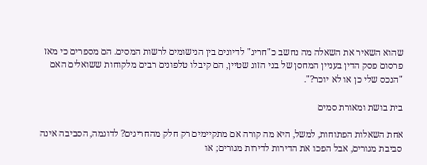שהוא השאיר את השאלה מה נחשב כ"חריג" לדיונים בין הנישומים לרשות המסים. הם מספרים כי מאז פרסום פסק הדין בעניין המחסן של בני הזוג שטיין, הם קיבלו טלפונים רבים מלקוחות ששואלים האם "הנכס שלי כן או לא יוכר?".

בית בושת ומאורת סמים

אחת השאלות הפתוחות, למשל, היא מה קורה אם מתקיימים רק חלק מהחריגים? לדוגמה, הסביבה אינה סביבת מגורים, אבל הפכו את הדירות לדירות מגורים; או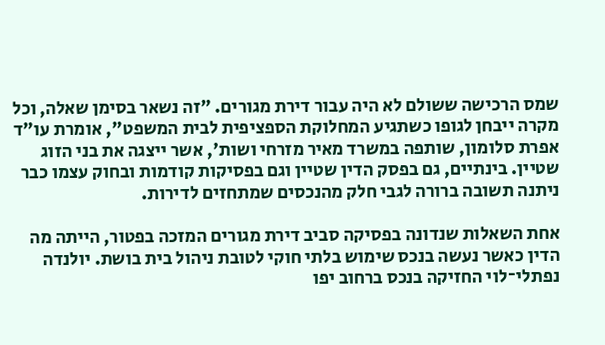שמס הרכישה ששולם לא היה עבור דירת מגורים. "זה נשאר בסימן שאלה, וכל מקרה ייבחן לגופו כשתגיע המחלוקת הספציפית לבית המשפט", אומרת עו"ד אפרת סלומון, שותפה במשרד מאיר מזרחי ושות', אשר ייצגה את בני הזוג שטיין. בינתיים, גם בפסק הדין שטיין וגם בפסיקות קודמות ובחוק עצמו כבר ניתנה תשובה ברורה לגבי חלק מהנכסים שמתחזים לדירות.

אחת השאלות שנדונה בפסיקה סביב דירת מגורים המזכה בפטור, הייתה מה הדין כאשר נעשה בנכס שימוש בלתי חוקי לטובת ניהול בית בושת. יולנדה נפתלי־לוי החזיקה בנכס ברחוב יפו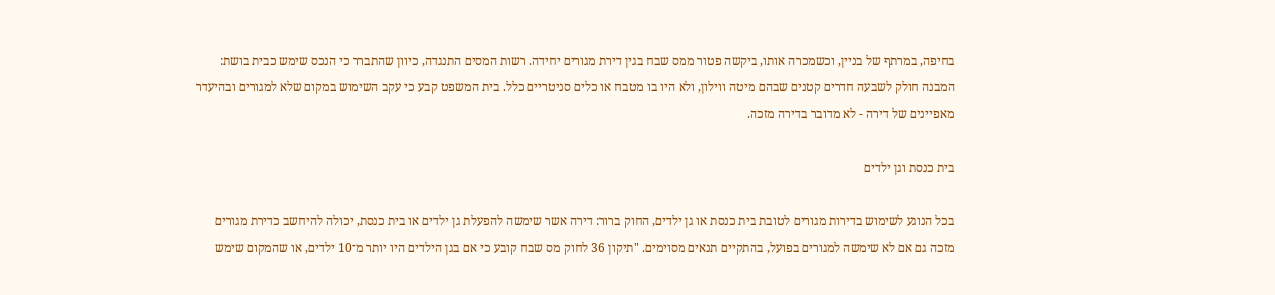בחיפה, במרתף של בניין, וכשמכרה אותו, ביקשה פטור ממס שבח בגין דירת מגורים יחידה. רשות המסים התנגדה, כיוון שהתברר כי הנכס שימש כבית בושת: המבנה חולק לשבעה חדרים קטנים שבהם מיטה ווילון, ולא היו בו מטבח או כלים סניטריים כלל. בית המשפט קבע כי עקב השימוש במקום שלא למגורים ובהיעדר מאפיינים של דירה - לא מדובר בדירה מזכה.

בית כנסת וגן ילדים

בכל הנוגע לשימוש בדירות מגורים לטובת בית כנסת או גן ילדים, החוק ברור: דירה אשר שימשה להפעלת גן ילדים או בית כנסת, יכולה להיחשב כדירת מגורים מזכה גם אם לא שימשה למגורים בפועל, בהתקיים תנאים מסוימים. "תיקון 36 לחוק מס שבח קובע כי אם בגן הילדים היו יותר מ־10 ילדים, או שהמקום שימש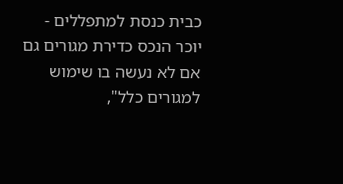כבית כנסת למתפללים - יוכר הנכס כדירת מגורים גם אם לא נעשה בו שימוש למגורים כלל",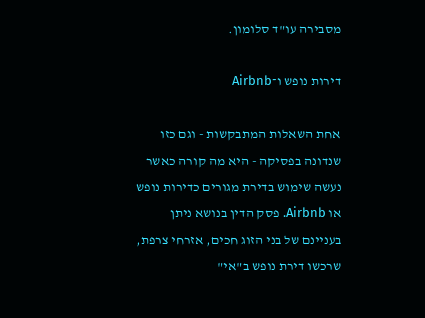מסבירה עו"ד סלומון.

דירות נופש ו־Airbnb

אחת השאלות המתבקשות - וגם כזו שנדונה בפסיקה - היא מה קורה כאשר נעשה שימוש בדירת מגורים כדירות נופש או Airbnb. פסק הדין בנושא ניתן בעניינם של בני הזוג חכים, אזרחי צרפת, שרכשו דירת נופש ב"אי"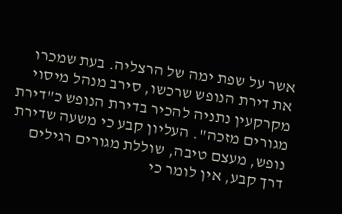אשר על שפת ימה של הרצליה. בעת שמכרו את דירת הנופש שרכשו, סירב מנהל מיסוי מקרקעין נתניה להכיר בדירת הנופש כ"דירת מגורים מזכה". העליון קבע כי משעה שדירת נופש, מעצם טיבה, שוללת מגורים רגילים דרך קבע, אין לומר כי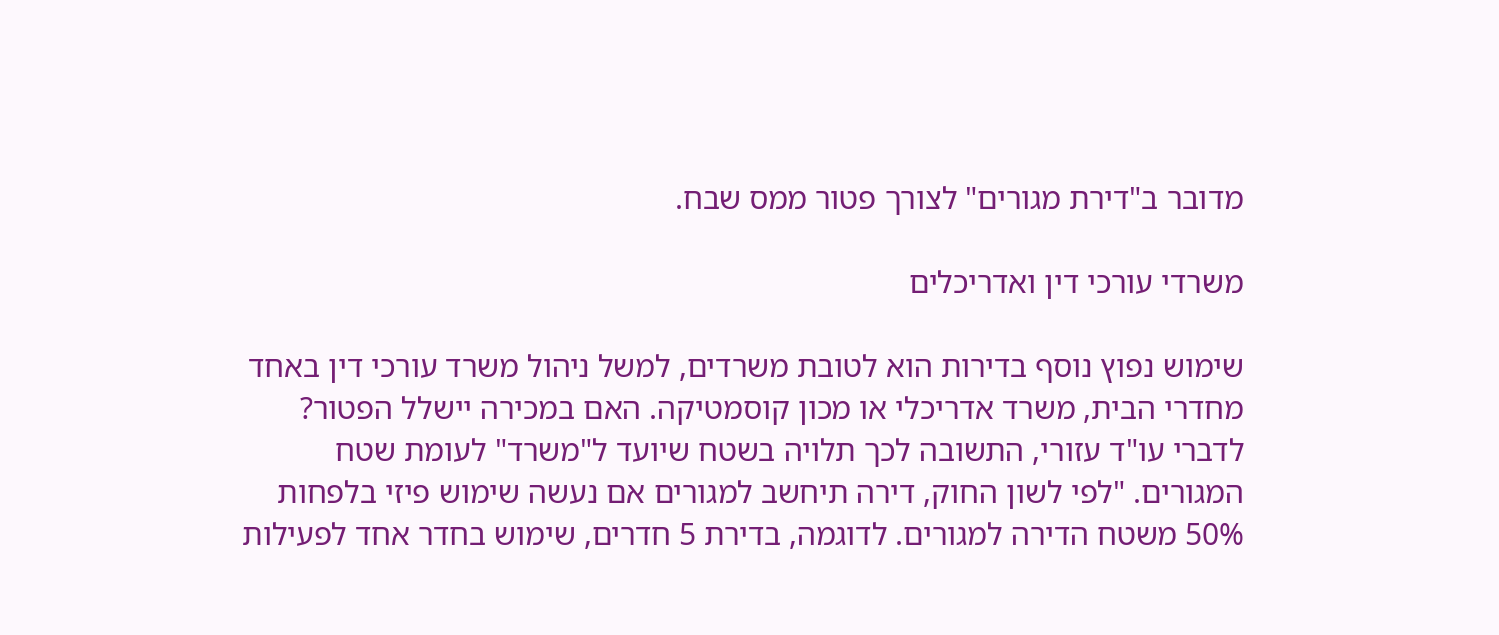מדובר ב"דירת מגורים" לצורך פטור ממס שבח.

משרדי עורכי דין ואדריכלים

שימוש נפוץ נוסף בדירות הוא לטובת משרדים, למשל ניהול משרד עורכי דין באחד מחדרי הבית, משרד אדריכלי או מכון קוסמטיקה. האם במכירה יישלל הפטור? לדברי עו"ד עזורי, התשובה לכך תלויה בשטח שיועד ל"משרד" לעומת שטח המגורים. "לפי לשון החוק, דירה תיחשב למגורים אם נעשה שימוש פיזי בלפחות 50% משטח הדירה למגורים. לדוגמה, בדירת 5 חדרים, שימוש בחדר אחד לפעילות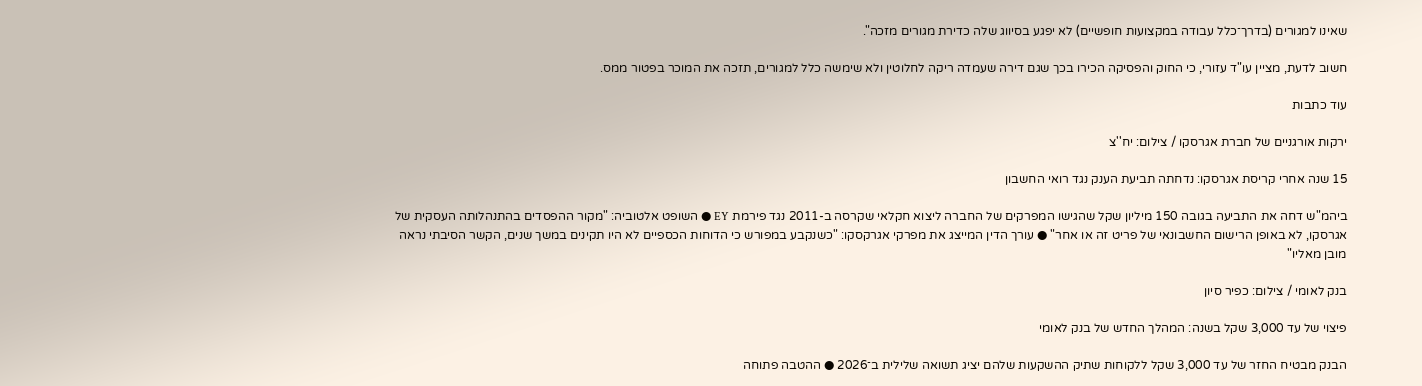שאינו למגורים (בדרך־כלל עבודה במקצועות חופשיים) לא יפגע בסיווג שלה כדירת מגורים מזכה".

חשוב לדעת, מציין עו"ד עזורי, כי החוק והפסיקה הכירו בכך שגם דירה שעמדה ריקה לחלוטין ולא שימשה כלל למגורים, תזכה את המוכר בפטור ממס.

עוד כתבות

ירקות אורגניים של חברת אגרסקו / צילום: יח''צ

15 שנה אחרי קריסת אגרסקו: נדחתה תביעת הענק נגד רואי החשבון

ביהמ"ש דחה את התביעה בגובה 150 מיליון שקל שהגישו המפרקים של החברה ליצוא חקלאי שקרסה ב-2011 נגד פירמת EY ● השופט אלטוביה: "מקור ההפסדים בהתנהלותה העסקית של אגרסקו, לא באופן הרישום החשבונאי של פריט זה או אחר" ● עורך הדין המייצג את מפרקי אגרקסקו: "כשנקבע במפורש כי הדוחות הכספיים לא היו תקינים במשך שנים, הקשר הסיבתי נראה מובן מאליו"

בנק לאומי / צילום: כפיר סיון

פיצוי של עד 3,000 שקל בשנה: המהלך החדש של בנק לאומי

הבנק מבטיח החזר של עד 3,000 שקל ללקוחות שתיק ההשקעות שלהם יציג תשואה שלילית ב־2026 ● ההטבה פתוחה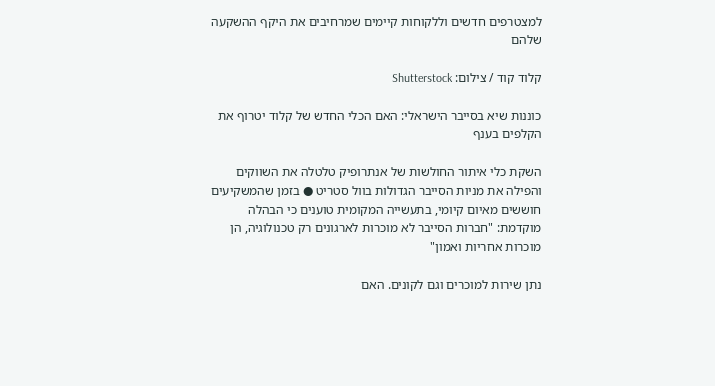למצטרפים חדשים וללקוחות קיימים שמרחיבים את היקף ההשקעה שלהם

קלוד קוד / צילום: Shutterstock

כוננות שיא בסייבר הישראלי: האם הכלי החדש של קלוד יטרוף את הקלפים בענף

השקת כלי איתור החולשות של אנתרופיק טלטלה את השווקים והפילה את מניות הסייבר הגדולות בוול סטריט ● בזמן שהמשקיעים חוששים מאיום קיומי, בתעשייה המקומית טוענים כי הבהלה מוקדמת: "חברות הסייבר לא מוכרות לארגונים רק טכנולוגיה, הן מוכרות אחריות ואמון"

נתן שירות למוכרים וגם לקונים. האם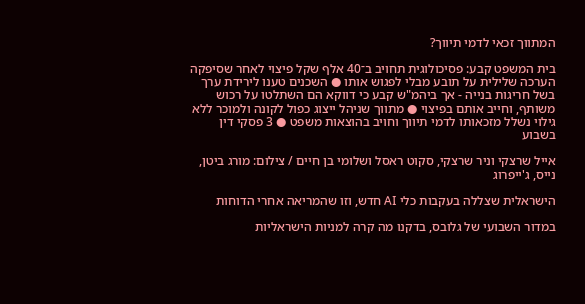המתווך זכאי לדמי תיווך?

בית המשפט קבע: פסיכולוגית תחויב ב־40 אלף שקל פיצוי לאחר שסיפקה הערכה שלילית על תובע מבלי לפגוש אותו ● השכנים טענו לירידת ערך בשל חריגות בנייה - אך ביהמ"ש קבע כי דווקא הם השתלטו על רכוש משותף, וחייב אותם בפיצוי ● מתווך שניהל ייצוג כפול לקונה ולמוכר ללא גילוי נשלל מזכאותו לדמי תיווך וחויב בהוצאות משפט ● 3 פסקי דין בשבוע

אייל שרצקי וניר שרצקי, סקוט ראסל ושלומי בן חיים / צילום: מורג ביטן, נייס, ג'ייפרוג

הישראלית שצללה בעקבות כלי AI חדש, וזו שהמריאה אחרי הדוחות

במדור השבועי של גלובס, בדקנו מה קרה למניות הישראליות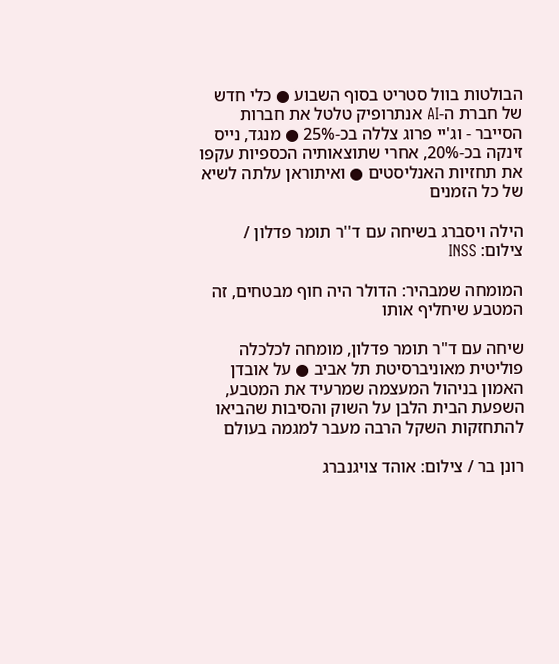הבולטות בוול סטריט בסוף השבוע ● כלי חדש של חברת ה-AI אנתרופיק טלטל את חברות הסייבר - וג'יי פרוג צללה בכ-25% ● מנגד, נייס זינקה בכ-20%, אחרי שתוצאותיה הכספיות עקפו את תחזיות האנליסטים ● ואיתוראן עלתה לשיא של כל הזמנים

הילה ויסברג בשיחה עם ד''ר תומר פדלון / צילום: INSS

המומחה שמבהיר: הדולר היה חוף מבטחים, זה המטבע שיחליף אותו

שיחה עם ד"ר תומר פדלון, מומחה לכלכלה פוליטית מאוניברסיטת תל אביב ● על אובדן האמון בניהול המעצמה שמרעיד את המטבע, השפעת הבית הלבן על השוק והסיבות שהביאו להתחזקות השקל הרבה מעבר למגמה בעולם

רונן בר / צילום: אוהד צויגנברג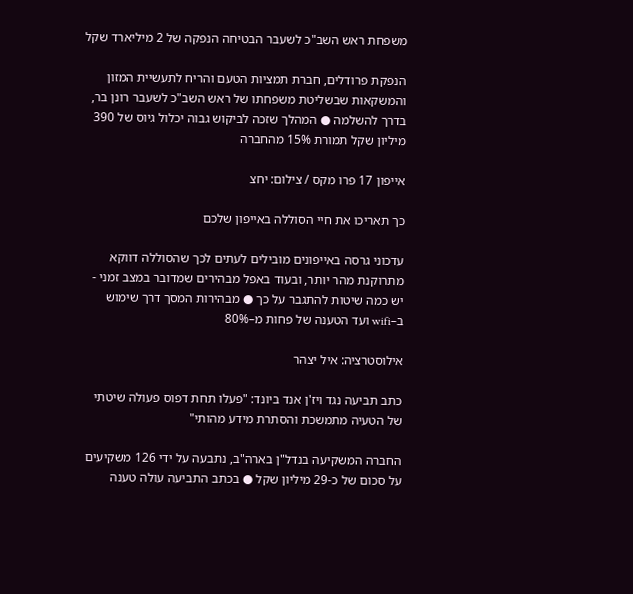משפחת ראש השב"כ לשעבר הבטיחה הנפקה של 2 מיליארד שקל

הנפקת פרודלים, חברת תמציות הטעם והריח לתעשיית המזון והמשקאות שבשליטת משפחתו של ראש השב"כ לשעבר רונן בר, בדרך להשלמה ● המהלך שזכה לביקוש גבוה יכלול גיוס של 390 מיליון שקל תמורת 15% מהחברה

אייפון 17 פרו מקס / צילום: יחצ

כך תאריכו את חיי הסוללה באייפון שלכם

עדכוני גרסה באייפונים מובילים לעתים לכך שהסוללה דווקא מתרוקנת מהר יותר, ובעוד באפל מבהירים שמדובר במצב זמני - יש כמה שיטות להתגבר על כך ● מבהירות המסך דרך שימוש ב–wifi ועד הטענה של פחות מ–80%

אילוסטרציה: איל יצהר

כתב תביעה נגד ויז'ן אנד ביונד: "פעלו תחת דפוס פעולה שיטתי של הטעיה מתמשכת והסתרת מידע מהותי"

החברה המשקיעה בנדל"ן בארה"ב, נתבעה על ידי 126 משקיעים על סכום של כ-29 מיליון שקל ● בכתב התביעה עולה טענה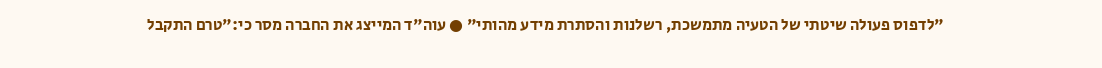"לדפוס פעולה שיטתי של הטעיה מתמשכת, רשלנות והסתרת מידע מהותי" ● עוה"ד המייצג את החברה מסר כי:"טרם התקבל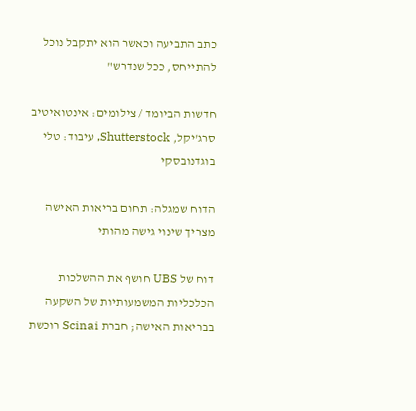כתב התביעה וכאשר הוא יתקבל נוכל להתייחס, ככל שנדרש"

חדשות הביומד / צילומים: אינטואיטיב סרג'יקל, Shutterstock, עיבוד: טלי בוגדנובסקי

הדוח שמגלה: תחום בריאות האישה מצריך שינוי גישה מהותי

דוח של UBS חושף את ההשלכות הכלכליות המשמעותיות של השקעה בבריאות האישה; חברת Scinai רוכשת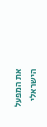את המפעל הישראלי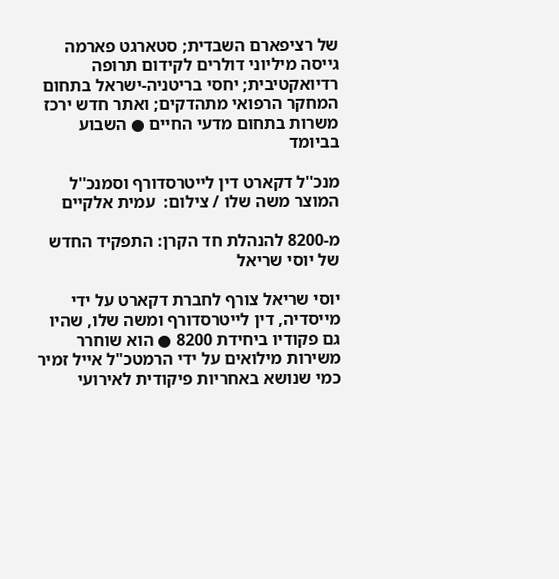של רציפארם השבדית; סטארגט פארמה גייסה מיליוני דולרים לקידום תרופה רדיואקטיבית; יחסי בריטניה-ישראל בתחום המחקר הרפואי מתהדקים; ואתר חדש ירכז משרות בתחום מדעי החיים ● השבוע בביומד

מנכ''ל דקארט דין לייטרסדורף וסמנכ''ל המוצר משה שלו / צילום:  עמית אלקיים

מ-8200 להנהלת חד הקרן: התפקיד החדש של יוסי שריאל

יוסי שריאל צורף לחברת דקארט על ידי מייסדיה, דין לייטרסדורף ומשה שלו, שהיו גם פקודיו ביחידת 8200 ● הוא שוחרר משירות מילואים על ידי הרמטכ"ל אייל זמיר כמי שנושא באחריות פיקודית לאירועי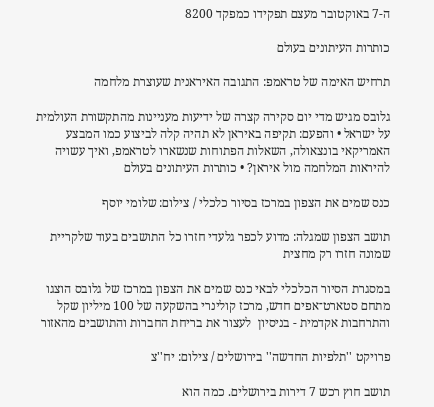ה-7 באוקטובר מעצם תפקידו כמפקד 8200

כותרות העיתונים בעולם

תרחיש האימה של טראמפ: התגובה האיראנית שעוצרת מלחמה

גלובס מגיש מדי יום סקירה קצרה של ידיעות מעניינות מהתקשורת העולמית על ישראל • והפעם: תקיפה באיראן לא תהיה קלה לביצוע כמו המבצע האמריקאי בונצאולה, השאלות הפתוחות שנשארו לטראמפ, ואיך עשויה להיראות המלחמה מול איראן? • כותרות העיתונים בעולם

כנס שמים את הצפון במרכז בסיור כלכלי / צילום: שלומי יוסף

תושב הצפון שמגלה: מדוע לכפר גלעדי חזרו כל התושבים בעוד שלקריית שמונה חזרו רק מחצית

במסגרת הסיור הכלכלי לבאי כנס שמים את הצפון במרכז של גלובס הוצגו מתחם סטארט־אפים חדש, מרכז קולינרי בהשקעה של 100 מיליון שקל והתרחבות אקדמית - בניסיון  לעצור את בריחת החברות והתושבים מהאזור

פרויקט ''תלפיות החדשה'' בירושלים / צילום: יח''צ

תושב חוץ רכש 7 דירות בירושלים. כמה הוא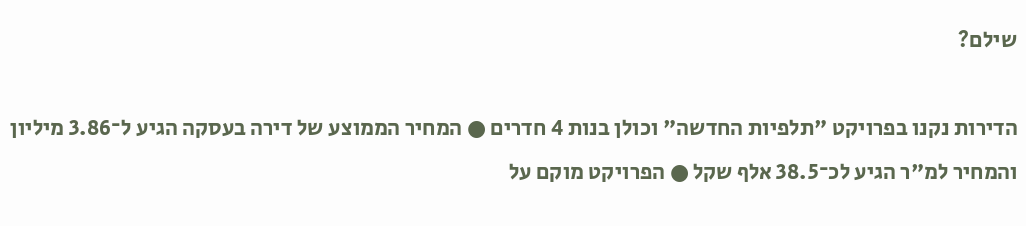שילם?

הדירות נקנו בפרויקט "תלפיות החדשה" וכולן בנות 4 חדרים ● המחיר הממוצע של דירה בעסקה הגיע ל־3.86 מיליון והמחיר למ"ר הגיע לכ־38.5 אלף שקל ● הפרויקט מוקם על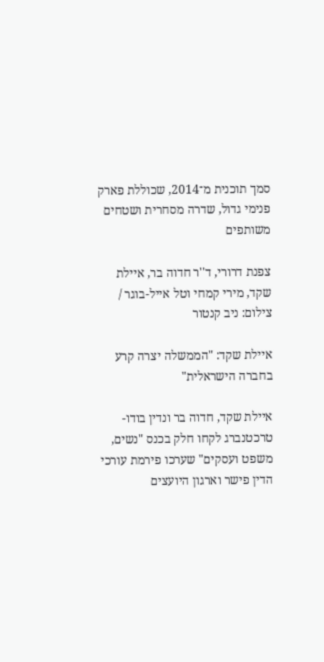סמך תוכנית מ־2014, שכוללת פארק פנימי גדול, שדרה מסחרית ושטחים משותפים

צפנת דרורי, ד''ר חדוה בר, איילת שקד, מירי קמחי וטל אייל-בוגר / צילום: ניב קנטור

איילת שקד: "הממשלה יצרה קרע בחברה הישראלית"

איילת שקד, חדוה בר ונדין בודו-טרכטנברג לקחו חלק בכנס "נשים, משפט ועסקים" שערכו פירמת עורכי הדין פישר וארגון היועצים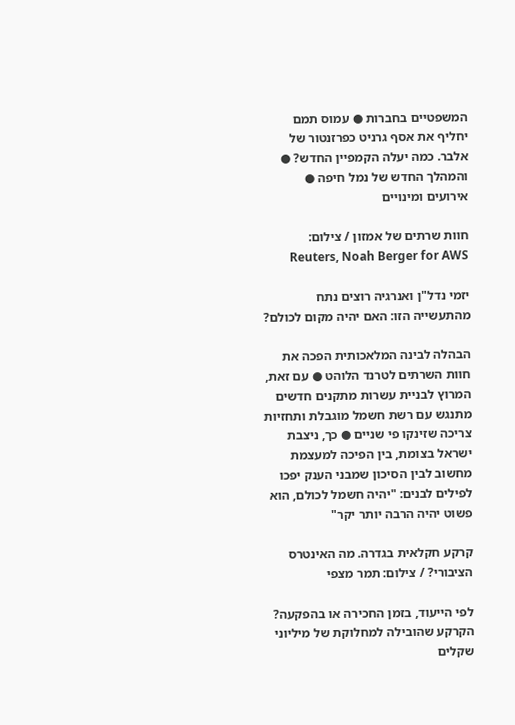המשפטיים בחברות ● עמוס תמם יחליף את אסף גרניט כפרזנטור של אלבר. כמה יעלה הקמפיין החדש? ● והמהלך החדש של נמל חיפה ● אירועים ומינויים

חוות שרתים של אמזון / צילום: Reuters, Noah Berger for AWS

יזמי נדל"ן ואנרגיה רוצים נתח מהתעשייה הזו: האם יהיה מקום לכולם?

הבהלה לבינה המלאכותית הפכה את חוות השרתים לטרנד הלוהט ● עם זאת, המרוץ לבניית עשרות מתקנים חדשים מתנגש עם רשת חשמל מוגבלת ותחזיות צריכה שזינקו פי שניים ● כך, ניצבת ישראל בצומת, בין הפיכה למעצמת מחשוב לבין הסיכון שמבני הענק יפכו לפילים לבנים: "יהיה חשמל לכולם, הוא פשוט יהיה הרבה יותר יקר"

קרקע חקלאית בגדרה. מה האינטרס הציבורי? / צילום: תמר מצפי

לפי הייעוד, בזמן החכירה או בהפקעה? הקרקע שהובילה למחלוקת של מיליוני שקלים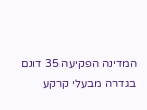המדינה הפקיעה 35 דונם בגדרה מבעלי קרקע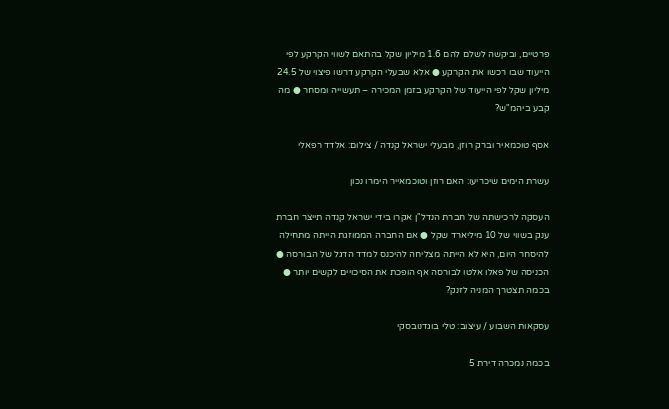פרטיים, וביקשה לשלם להם 1.6 מיליון שקל בהתאם לשווי הקרקע לפי הייעוד שבו רכשו את הקרקע ● אלא שבעלי הקרקע דרשו פיצוי של 24.5 מיליון שקל לפי הייעוד של הקרקע בזמן המכירה – תעשייה ומסחר ● מה קבע ביהמ"ש?

אסף טוכמאיר וברק רוזן, מבעלי ישראל קנדה / צילום: אלדד רפאלי

עשרת הימים שיכריעו: האם רוזן וטוכמאייר הימרו נכון

העסקה לרכישתה של חברת הנדל"ן אקרו בידי ישראל קנדה תייצר חברת ענק בשווי של 10 מיליארד שקל ● אם החברה הממוזגת הייתה מתחילה להיסחר היום, היא לא הייתה מצליחה להיכנס למדד הדגל של הבורסה ● הכניסה של פאלו אלטו לבורסה אף הופכת את הסיכויים לקשים יותר ● בכמה תצטרך המניה לזנק?

עסקאות השבוע / עיצוב: טלי בוגדנובסקי

בכמה נמכרה דירת 5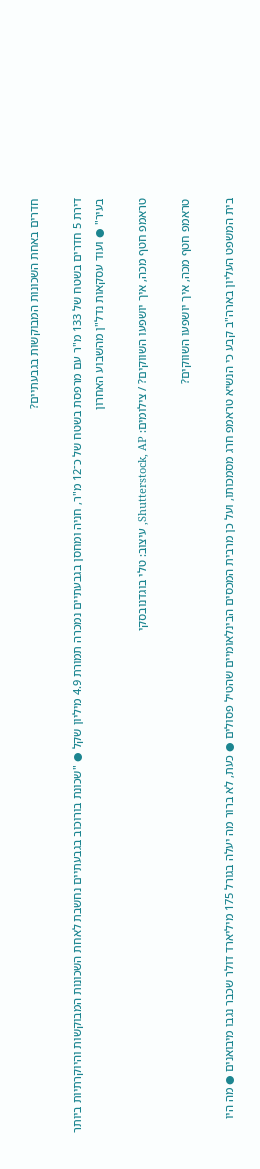חדרים באחת השכונות המבוקשות בגבעתיים?

דירת 5 חדרים בשטח של 133 מ"ר עם מרפסת בשטח של כ־12 מ"ר, חניה ומחסן בגבעתיים נמכרה תמורת 4.9 מיליון שקל ● "שכונת בורוכוב בגבעתיים נחשבת לאחת השכונות המבוקשות והיוקרתיות ביותר בעיר" ● ועוד עסקאות נדל"ן מהשבוע האחרון

טראמפ חטף מכה, איך יושפעו השווקים? / צילומים: Shutterstock, AP, עיצוב: טלי בוגדנובסקי

טראמפ חטף מכה, איך יושפעו השווקים?

בית המשפט העליון בארה"ב קבע כי הנשיא טראמפ חרג מסמכותו, ועל כן מרבית המכסים הבינלאומיים שהטיל פסולים ● כעת, לא ברור מה יעלה בגורל 175 מיליארד דולר שכבר נגבו מיבואנים ● מה היו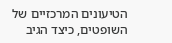הטיעונים המרכזיים של השופטים, כיצד הגיב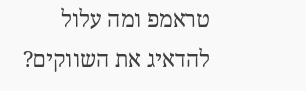טראמפ ומה עלול להדאיג את השווקים?